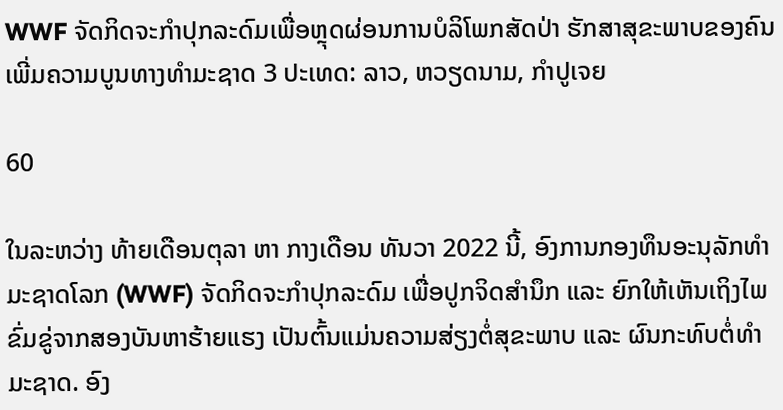WWF ຈັດກິດຈະກຳປຸກລະດົມເພື່ອຫຼຸດຜ່ອນການບໍລິໂພກສັດປ່າ ຮັກສາສຸຂະພາບຂອງຄົນ ເພີ່ມຄວາມບູນທາງທຳມະຊາດ 3 ປະເທດ: ລາວ, ຫວຽດນາມ, ກໍາປູເຈຍ

60

ໃນລະຫວ່າງ ທ້າຍເດືອນຕຸລາ ຫາ ກາງເດືອນ ທັນວາ 2022 ນີ້, ອົງການກອງທຶນອະນຸລັກທໍາມະຊາດໂລກ (WWF) ຈັດກິດຈະກຳປຸກລະດົມ ເພື່ອປູກຈິດສຳນຶກ ແລະ ຍົກໃຫ້ເຫັນເຖິງໄພຂົ່ມຂູ່ຈາກສອງບັນຫາຮ້າຍແຮງ ເປັນຕົ້ນແມ່ນຄວາມສ່ຽງຕໍ່ສຸຂະພາບ ແລະ ຜົນກະທົບຕໍ່ທຳມະຊາດ. ອົງ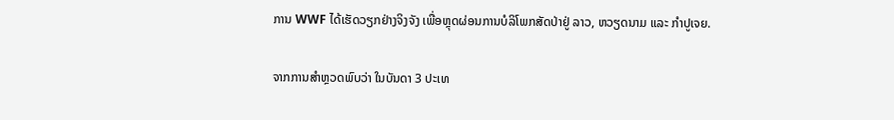ການ WWF ໄດ້ເຮັດວຽກຢ່າງຈິງຈັງ ເພື່ອຫຼຸດຜ່ອນການບໍລິໂພກສັດປ່າຢູ່ ລາວ, ຫວຽດນາມ ແລະ ກຳປູເຈຍ.

ຈາກການສຳຫຼວດພົບວ່າ ໃນບັນດາ 3 ປະເທ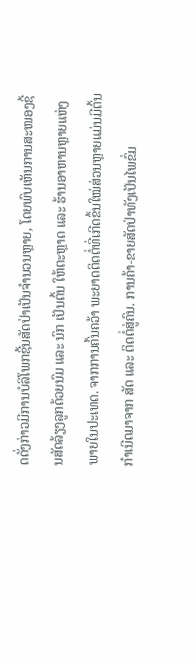ດດັ່ງກ່າວມີການບໍລິໂພກຊີ້ນສັດປ່າເປັນຈຳນວນຫຼາຍ, ໂດຍພົບເຫັນການສະໜອງຊີ້ນສັດລ້ຽງລູກດ້ວຍນົມ ແລະ ນົກ ເປັນຕົ້ນ ໃຫ້ຕະຫຼາດ ແລະ ຮ້ານອາຫານຫຼາຍແຫ່ງ ພາຍໃນປະເທດ. ຈາກການຄົ້ນຄວ້າ ພະຍາດຕິດຕໍ່ທີ່ເກີດຂຶ້ນໃໝ່ສ່ວນຫຼາຍແມ່ນມີຕົ້ນກຳເນີດມາຈາກ ສັດ ແລະ ຕິດຕໍ່ສູ່ຄົນ. ການຄ້າ-ຂາຍສັດປ່າທັງເປັນໄພຂົ່ມ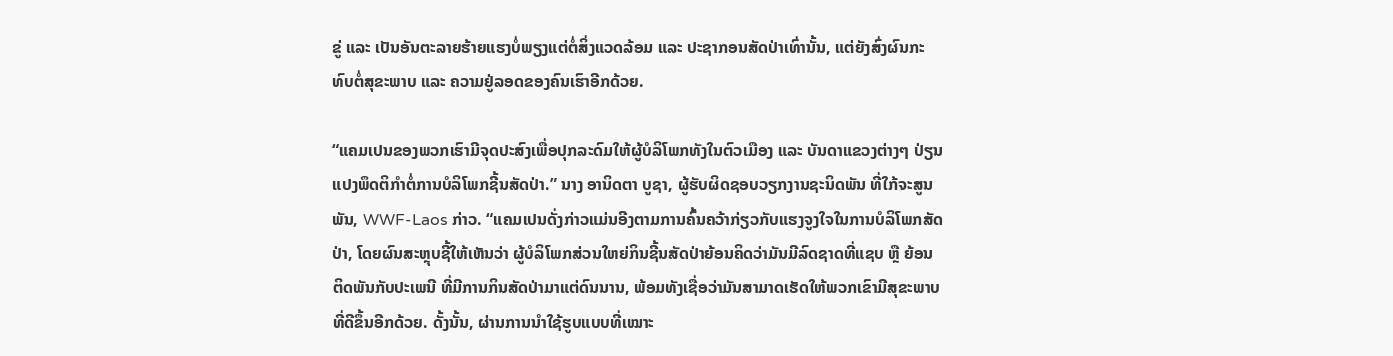ຂູ່ ແລະ ເປັນອັນຕະລາຍຮ້າຍແຮງບໍ່ພຽງແຕ່ຕໍ່ສິ່ງແວດລ້ອມ ແລະ ປະຊາກອນສັດປ່າເທົ່ານັ້ນ, ແຕ່ຍັງສົ່ງຜົນກະທົບຕໍ່ສຸຂະພາບ ແລະ ຄວາມຢູ່ລອດຂອງຄົນເຮົາອີກດ້ວຍ.

“ແຄມເປນຂອງພວກເຮົາມີຈຸດປະສົງເພື່ອປຸກລະດົມໃຫ້ຜູ້ບໍລິໂພກທັງໃນຕົວເມືອງ ແລະ ບັນດາແຂວງຕ່າງໆ ປ່ຽນແປງພຶດຕິກຳຕໍ່ການບໍລິໂພກຊີ້ນສັດປ່າ.” ນາງ ອານິດຕາ ບູຊາ, ຜູ້ຮັບຜິດຊອບວຽກງານຊະນິດພັນ ທີ່ໃກ້ຈະສູນພັນ, WWF-Laos ກ່າວ. “ແຄມເປນດັ່ງກ່າວແມ່ນອີງຕາມການຄົ້ນຄວ້າກ່ຽວກັບແຮງຈູງໃຈໃນການບໍລິໂພກສັດປ່າ, ໂດຍຜົນສະຫຼຸບຊີ້ໃຫ້ເຫັນວ່າ ຜູ້ບໍລິໂພກສ່ວນໃຫຍ່ກິນຊີ້ນສັດປ່າຍ້ອນຄິດວ່າມັນມີລົດຊາດທີ່ແຊບ ຫຼື ຍ້ອນຕິດພັນກັບປະເພນີ ທີ່ມີການກິນສັດປ່າມາແຕ່ດົນນານ, ພ້ອມທັງເຊື່ອວ່າມັນສາມາດເຮັດໃຫ້ພວກເຂົາມີສຸຂະພາບທີ່ດີຂຶ້ນອີກດ້ວຍ. ດັ້ງນັ້ນ, ຜ່ານການນໍາໃຊ້ຮູບແບບທີ່ເໝາະ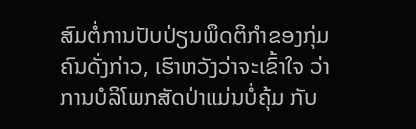ສົມຕໍ່ການປັບປ່ຽນພຶດຕິກໍາຂອງກຸ່ມຄົນດັ່ງກ່າວ, ເຮົາຫວັງວ່າຈະເຂົ້າໃຈ ວ່າການບໍລິໂພກສັດປ່າແມ່ນບໍ່ຄຸ້ມ ກັບ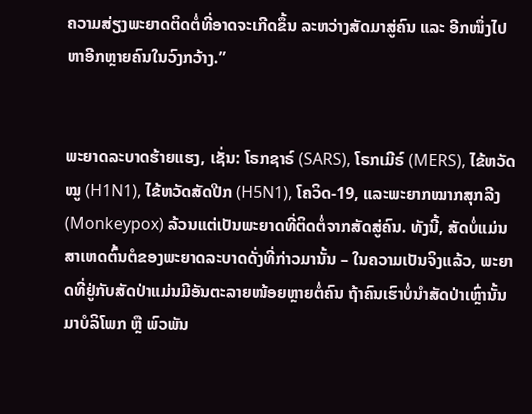ຄວາມສ່ຽງພະຍາດຕິດຕໍ່ທີ່ອາດຈະເກີດຂຶ້ນ ລະຫວ່າງສັດມາສູ່ຄົນ ແລະ ອີກໜຶ່ງໄປຫາອີກຫຼາຍຄົນໃນວົງກວ້າງ.”


ພະຍາດລະບາດຮ້າຍແຮງ, ເຊັ່ນ: ໂຣກຊາຣ໌ (SARS), ໂຣກເມີຣ໌ (MERS), ໄຂ້ຫວັດໝູ (H1N1), ໄຂ້ຫວັດສັດປີກ (H5N1), ໂຄວິດ-19, ແລະພະຍາກໝາກສຸກລີງ (Monkeypox) ລ້ວນແຕ່ເປັນພະຍາດທີ່ຕິດຕໍ່ຈາກສັດສູ່ຄົນ. ທັງນີ້, ສັດບໍ່ແມ່ນສາເຫດຕົ້ນຕໍຂອງພະຍາດລະບາດດັ່ງທີ່ກ່າວມານັ້ນ – ໃນຄວາມເປັນຈິງແລ້ວ, ພະຍາດທີ່ຢູ່ກັບສັດປ່າແມ່ນມີອັນຕະລາຍໜ້ອຍຫຼາຍຕໍ່ຄົນ ຖ້າຄົນເຮົາບໍ່ນຳສັດປ່າເຫຼົ່ານັ້ນມາບໍລິໂພກ ຫຼື ພົວພັນ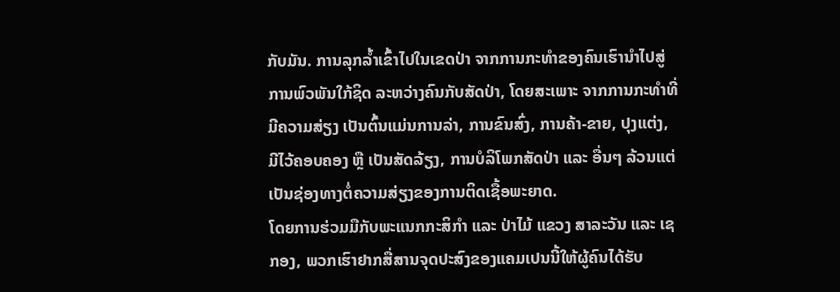ກັບມັນ. ການລຸກລໍ້າເຂົ້າໄປໃນເຂດປ່າ ຈາກການກະທໍາຂອງຄົນເຮົານໍາໄປສູ່ການພົວພັນໃກ້ຊິດ ລະຫວ່າງຄົນກັບສັດປ່າ, ໂດຍສະເພາະ ຈາກການກະທໍາທີ່ມີຄວາມສ່ຽງ ເປັນຕົ້ນແມ່ນການລ່າ, ການຂົນສົ່ງ, ການຄ້າ-ຂາຍ, ປຸງແຕ່ງ, ມີໄວ້ຄອບຄອງ ຫຼື ເປັນສັດລ້ຽງ, ການບໍລິໂພກສັດປ່າ ແລະ ອື່ນໆ ລ້ວນແຕ່ເປັນຊ່ອງທາງຕໍ່ຄວາມສ່ຽງຂອງການຕິດເຊື້ອພະຍາດ.
ໂດຍການຮ່ວມມືກັບພະແນກກະສິກຳ ແລະ ປ່າໄມ້ ແຂວງ ສາລະວັນ ແລະ ເຊກອງ, ພວກເຮົາຢາກສື່ສານຈຸດປະສົງຂອງແຄມເປນນີ້ໃຫ້ຜູ້ຄົນໄດ້ຮັບ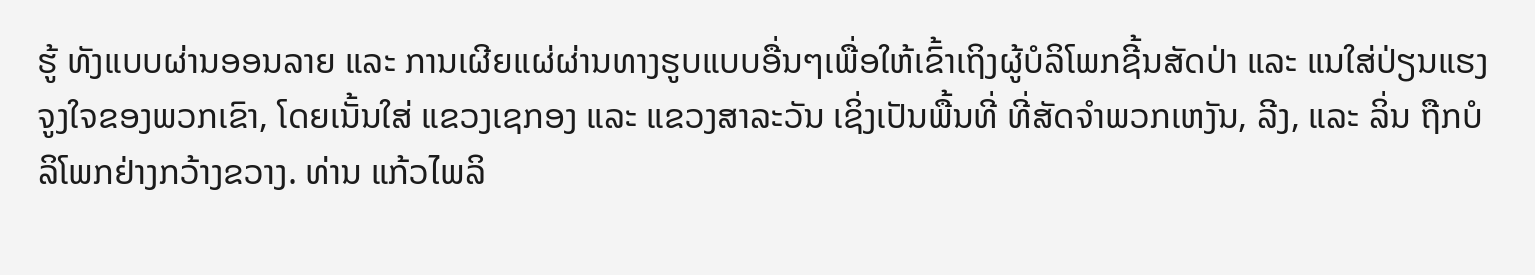ຮູ້ ທັງແບບຜ່ານອອນລາຍ ແລະ ການເຜີຍແຜ່ຜ່ານທາງຮູບແບບອື່ນໆເພື່ອໃຫ້ເຂົ້າເຖິງຜູ້ບໍລິໂພກຊີ້ນສັດປ່າ ແລະ ແນໃສ່ປ່ຽນແຮງຈູງໃຈຂອງພວກເຂົາ, ໂດຍເນັ້ນໃສ່ ແຂວງເຊກອງ ແລະ ແຂວງສາລະວັນ ເຊິ່ງເປັນພື້ນທີ່ ທີ່ສັດຈຳພວກເຫງັນ, ລີງ, ແລະ ລິ່ນ ຖືກບໍລິໂພກຢ່າງກວ້າງຂວາງ. ທ່ານ ແກ້ວໄພລິ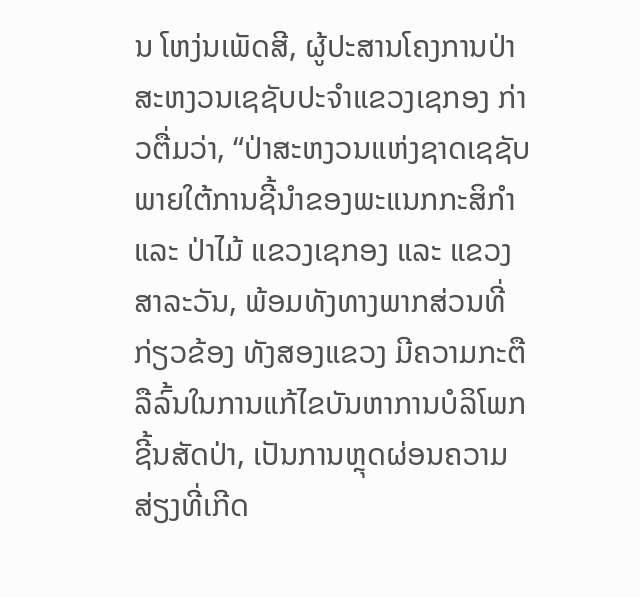ນ ໂຫງ່ນເພັດສີ, ຜູ້ປະສານໂຄງການປ່າສະຫງວນເຊຊັບປະຈຳແຂວງເຊກອງ ກ່າວຕື່ມວ່າ, “ປ່າສະຫງວນແຫ່ງຊາດເຊຊັບ ພາຍໃຕ້ການຊີ້ນຳຂອງພະແນກກະສິກຳ ແລະ ປ່າໄມ້ ແຂວງເຊກອງ ແລະ ແຂວງສາລະວັນ, ພ້ອມທັງທາງພາກສ່ວນທີ່ກ່ຽວຂ້ອງ ທັງສອງແຂວງ ມີຄວາມກະຕືລືລົ້ນໃນການແກ້ໄຂບັນຫາການບໍລິໂພກຊີ້ນສັດປ່າ, ເປັນການຫຼຸດຜ່ອນຄວາມສ່ຽງທີ່ເກີດ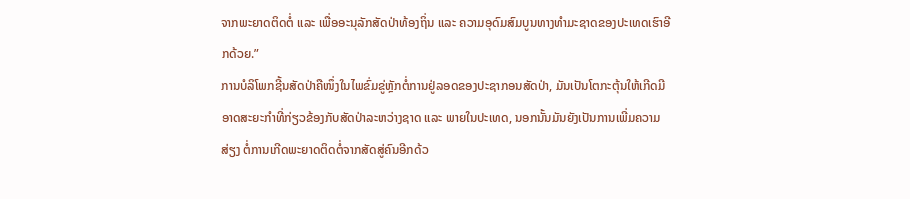ຈາກພະຍາດຕິດຕໍ່ ແລະ ເພື່ອອະນຸລັກສັດປ່າທ້ອງຖິ່ນ ແລະ ຄວາມອຸດົມສົມບູນທາງທໍາມະຊາດຂອງປະເທດເຮົາອີກດ້ວຍ.”
ການບໍລິໂພກຊີ້ນສັດປ່າຄືໜຶ່ງໃນໄພຂົ່ມຂູ່ຫຼັກຕໍ່ການຢູ່ລອດຂອງປະຊາກອນສັດປ່າ, ມັນເປັນໂຕກະຕຸ້ນໃຫ້ເກີດມີອາດສະຍະກຳທີ່ກ່ຽວຂ້ອງກັບສັດປ່າລະຫວ່າງຊາດ ແລະ ພາຍໃນປະເທດ, ນອກນັ້ນມັນຍັງເປັນການເພີ່ມຄວາມສ່ຽງ ຕໍ່ການເກີດພະຍາດຕິດຕໍ່ຈາກສັດສູ່ຄົນອີກດ້ວ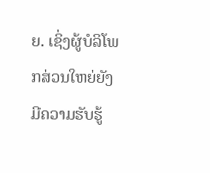ຍ. ເຊິ່ງຜູ້ບໍລິໂພກສ່ວນໃຫຍ່ຍັງມີຄວາມຮັບຮູ້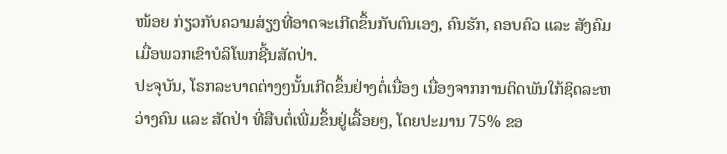ໜ້ອຍ ກ່ຽວກັບຄວາມສ່ຽງທີ່ອາດຈະເກີດຂຶ້ນກັບຕົນເອງ, ຄົນຮັກ, ຄອບຄົວ ແລະ ສັງຄົມ ເມື່ອພວກເຂົາບໍລິໂພກຊີ້ນສັດປ່າ.
ປະຈຸບັນ, ໂຣກລະບາດຕ່າງໆນັ້ນເກີດຂຶ້ນຢ່າງຕໍ່ເນື່ອງ ເນື່ອງຈາກການຕິດພັນໃກ້ຊິດລະຫວ່າງຄົນ ແລະ ສັດປ່າ ທີ່ສືບຕໍ່ເພີ່ມຂຶ້ນຢູ່ເລື້ອຍໆ, ໂດຍປະມານ 75% ຂອ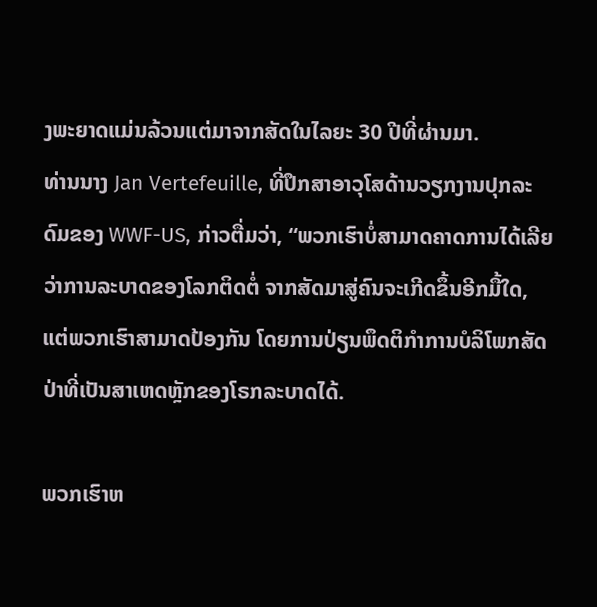ງພະຍາດແມ່ນລ້ວນແຕ່ມາຈາກສັດໃນໄລຍະ 30 ປີທີ່ຜ່ານມາ.
ທ່ານນາງ Jan Vertefeuille, ທີ່ປຶກສາອາວຸໂສດ້ານວຽກງານປຸກລະດົມຂອງ WWF-US, ກ່າວຕື່ມວ່າ, “ພວກເຮົາບໍ່ສາມາດຄາດການໄດ້ເລີຍວ່າການລະບາດຂອງໂລກຕິດຕໍ່ ຈາກສັດມາສູ່ຄົນຈະເກີດຂຶ້ນອີກມື້ໃດ, ແຕ່ພວກເຮົາສາມາດປ້ອງກັນ ໂດຍການປ່ຽນພຶດຕິກຳການບໍລິໂພກສັດປ່າທີ່ເປັນສາເຫດຫຼັກຂອງໂຣກລະບາດໄດ້.

ພວກເຮົາຫ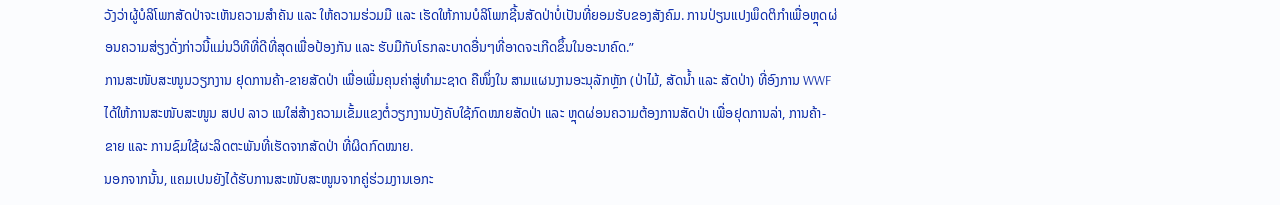ວັງວ່າຜູ້ບໍລິໂພກສັດປ່າຈະເຫັນຄວາມສໍາຄັນ ແລະ ໃຫ້ຄວາມຮ່ວມມື ແລະ ເຮັດໃຫ້ການບໍລິໂພກຊີ້ນສັດປ່າບໍ່ເປັນທີ່ຍອມຮັບຂອງສັງຄົມ. ການປ່ຽນແປງພຶດຕິກຳເພື່ອຫຼຸດຜ່ອນຄວາມສ່ຽງດັ່ງກ່າວນີ້ແມ່ນວິທີທີ່ດີທີ່ສຸດເພື່ອປ້ອງກັນ ແລະ ຮັບມືກັບໂຣກລະບາດອື່ນໆທີ່ອາດຈະເກີດຂຶ້ນໃນອະນາຄົດ.”
ການສະໜັບສະໜູນວຽກງານ ຢຸດການຄ້າ-ຂາຍສັດປ່າ ເພື່ອເພີ່ມຄຸນຄ່າສູ່ທຳມະຊາດ ຄືໜຶ່ງໃນ ສາມແຜນງານອະນຸລັກຫຼັກ (ປ່າໄມ້, ສັດນໍ້າ ແລະ ສັດປ່າ) ທີ່ອົງການ WWF ໄດ້ໃຫ້ການສະໜັບສະໜູນ ສປປ ລາວ ແນໃສ່ສ້າງຄວາມເຂັ້ມແຂງຕໍ່ວຽກງານບັງຄັບໃຊ້ກົດໝາຍສັດປ່າ ແລະ ຫຼຸດຜ່ອນຄວາມຕ້ອງການສັດປ່າ ເພື່ອຢຸດການລ່າ, ການຄ້າ-ຂາຍ ແລະ ການຊົມໃຊ້ຜະລິດຕະພັນທີ່ເຮັດຈາກສັດປ່າ ທີ່ຜິດກົດໝາຍ.
ນອກຈາກນັ້ນ, ແຄມເປນຍັງໄດ້ຮັບການສະໜັບສະໜູນຈາກຄູ່ຮ່ວມງານເອກະ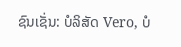ຊົນເຊັ່ນ: ບໍລິສັດ Vero, ບໍ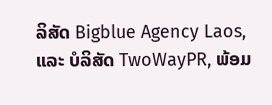ລິສັດ Bigblue Agency Laos, ແລະ ບໍລິສັດ TwoWayPR, ພ້ອມ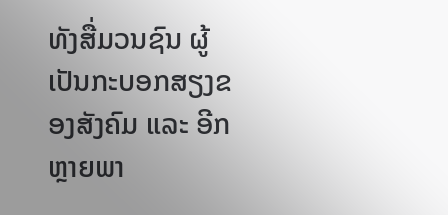ທັງສື່ມວນຊົນ ຜູ້ເປັນກະບອກສຽງຂອງສັງຄົມ ແລະ ອີກຫຼາຍພາ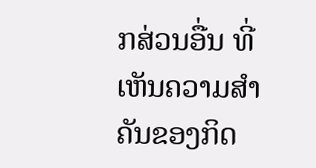ກສ່ວນອື່ນ ທີ່ເຫັນຄວາມສຳຄັນຂອງກິດ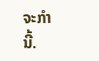ຈະກໍານີ້.